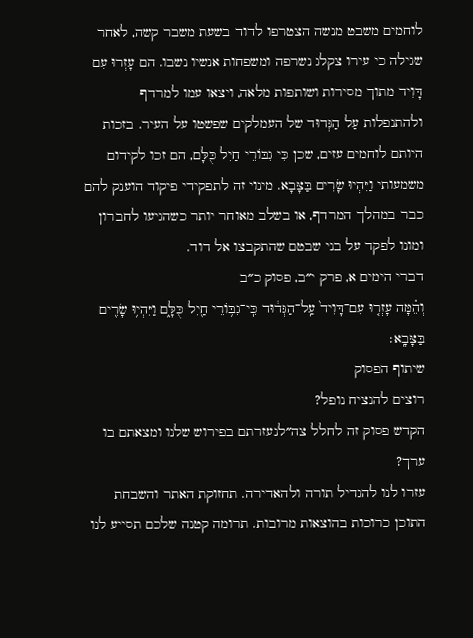לוחמים משבט מנשה הצטרפו לדוד בשעת משבר קשה, לאחר שגילה כי עירו צקלג נשרפה ומשפחות אנשיו נשבו. הם עָזְרוּ עִם דָּוִיד מתוך מסירות ושותפות מלאה, ויצאו עמו למרדף ולהתנפלות עַל הַגְּדוּד של העמלקים שפשטו על העיר. בזכות היותם לוחמים עזים, שכן כִּי גִבּוֹרֵי חַיִל כֻּלָּם, הם זכו לקידום משמעותי וַיִּהְיוּ שָׂרִים בַּצָּבָא. מינוי זה לתפקידי פיקוד הוענק להם כבר במהלך המרדף, או בשלב מאוחר יותר כשהגיעו לחברון ומונו לפקד על בני שבטם שהתקבצו אל דוד.
דברי הימים א, פרק י״ב, פסוק כ״ב
וְהֵ֗מָּה עָזְר֤וּ עִם־דָּוִיד֙ עַֽל־הַגְּד֔וּד כִּֽי־גִבּ֥וֹרֵי חַ֖יִל כֻּלָּ֑ם וַיִּהְי֥וּ שָׂרִ֖ים בַּצָּבָֽא׃
שיתוף הפסוק
רוצים להנציח נופל?
הקדש פסוק זה לחלל צה״לנעזרתם בפירוש שלנו ומצאתם בו ערך?
עזרו לנו להגדיל תורה ולהאדירה. תחזוקת האתר והשבחת התוכן כרוכות בהוצאות מרובות. תרומה קטנה שלכם תסייע לנו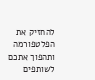להחזיק את הפלטפורמה ותהפוך אתכם לשותפים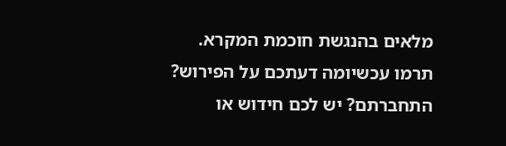מלאים בהנגשת חוכמת המקרא.
תרמו עכשיומה דעתכם על הפירוש?
התחברתם? יש לכם חידוש או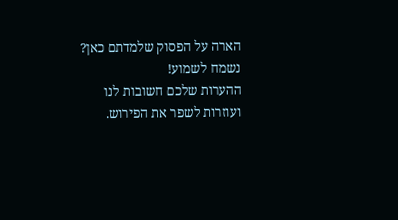הארה על הפסוק שלמדתם כאן? נשמח לשמוע!
ההערות שלכם חשובות לנו ועוזרות לשפר את הפירוש.